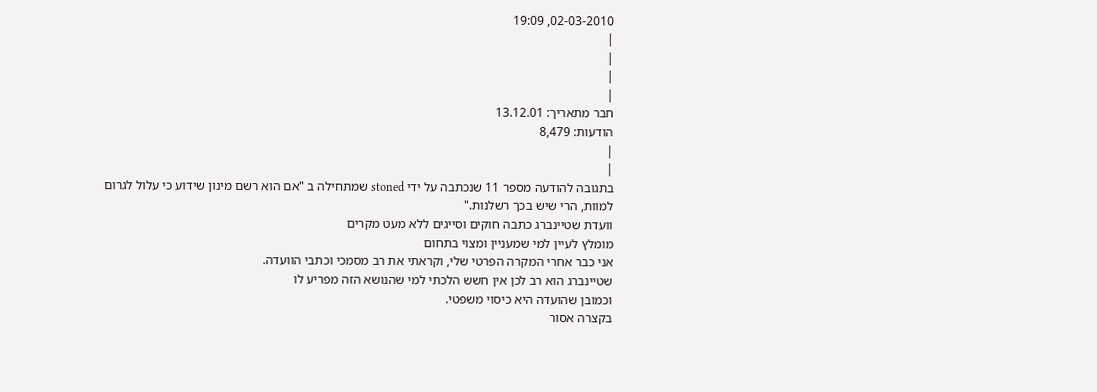02-03-2010, 19:09
|
|
|
|
חבר מתאריך: 13.12.01
הודעות: 8,479
|
|
בתגובה להודעה מספר 11 שנכתבה על ידי stoned שמתחילה ב "אם הוא רשם מינון שידוע כי עלול לגרום למוות, הרי שיש בכך רשלנות."
וועדת שטיינברג כתבה חוקים וסייגים ללא מעט מקרים
מומלץ לעיין למי שמעניין ומצוי בתחום
אני כבר אחרי המקרה הפרטי שלי, וקראתי את רב מסמכי וכתבי הוועדה.
שטיינברג הוא רב לכן אין חשש הלכתי למי שהנושא הזה מפריע לו
וכמובן שהועדה היא כיסוי משפטי.
בקצרה אסור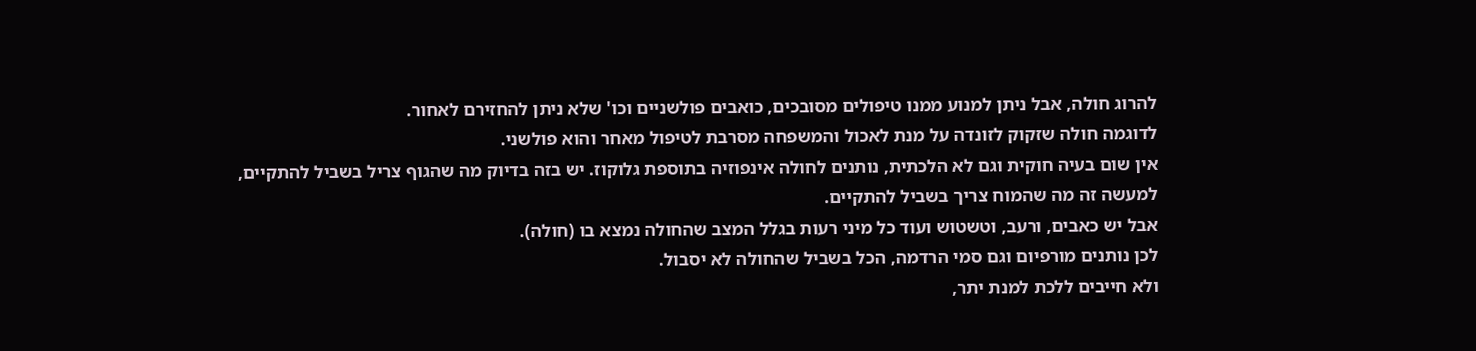להרוג חולה, אבל ניתן למנוע ממנו טיפולים מסובכים, כואבים פולשניים וכו' שלא ניתן להחזירם לאחור.
לדוגמה חולה שזקוק לזונדה על מנת לאכול והמשפחה מסרבת לטיפול מאחר והוא פולשני.
אין שום בעיה חוקית וגם לא הלכתית, נותנים לחולה אינפוזיה בתוספת גלוקוז. יש בזה בדיוק מה שהגוף צריל בשביל להתקיים, למעשה זה מה שהמוח צריך בשביל להתקיים.
אבל יש כאבים, ורעב, וטשטוש ועוד כל מיני רעות בגלל המצב שהחולה נמצא בו (חולה).
לכן נותנים מורפיום וגם סמי הרדמה, הכל בשביל שהחולה לא יסבול.
ולא חייבים ללכת למנת יתר,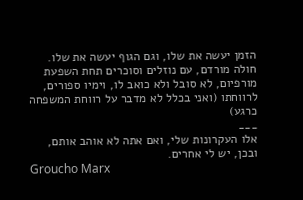הזמן יעשה את שלו, וגם הגוף יעשה את שלו.
חולה מורדם, עם נוזלים וסוכרים תחת השפעת מורפיום, לא סובל ולא כואב לו, וימיו ספורים, לרווחתו (ואני בכלל לא מדבר על רווחת המשפחה כרגע)
___
אלו העקרונות שלי, ואם אתה לא אוהב אותם, ובכן, יש לי אחרים.
Groucho Marx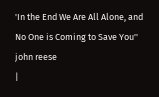'In the End We Are All Alone, and No One is Coming to Save You''
john reese
|